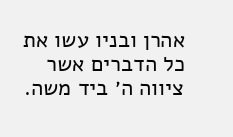אהרן ובניו עשו את כל הדברים אשר ציווה ה׳ ביד משה.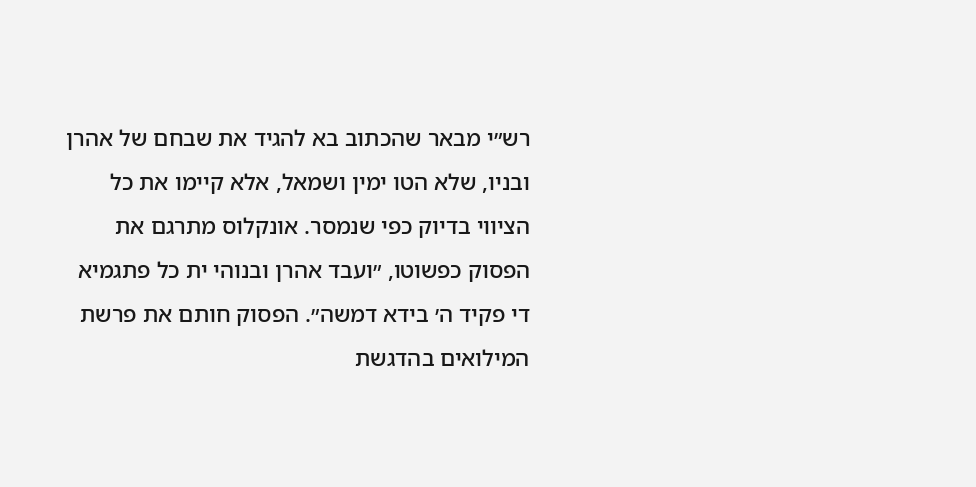רש״י מבאר שהכתוב בא להגיד את שבחם של אהרן ובניו, שלא הטו ימין ושמאל, אלא קיימו את כל הציווי בדיוק כפי שנמסר. אונקלוס מתרגם את הפסוק כפשוטו, ״ועבד אהרן ובנוהי ית כל פתגמיא די פקיד ה׳ בידא דמשה״. הפסוק חותם את פרשת המילואים בהדגשת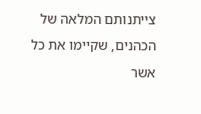צייתנותם המלאה של הכהנים, שקיימו את כל אשר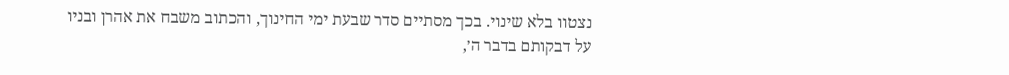נצטוו בלא שינוי. בכך מסתיים סדר שבעת ימי החינוך, והכתוב משבח את אהרן ובניו על דבקותם בדבר ה׳,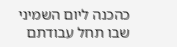כהכנה ליום השמיני שבו תחל עבודתם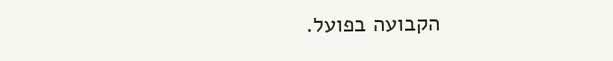הקבועה בפועל.